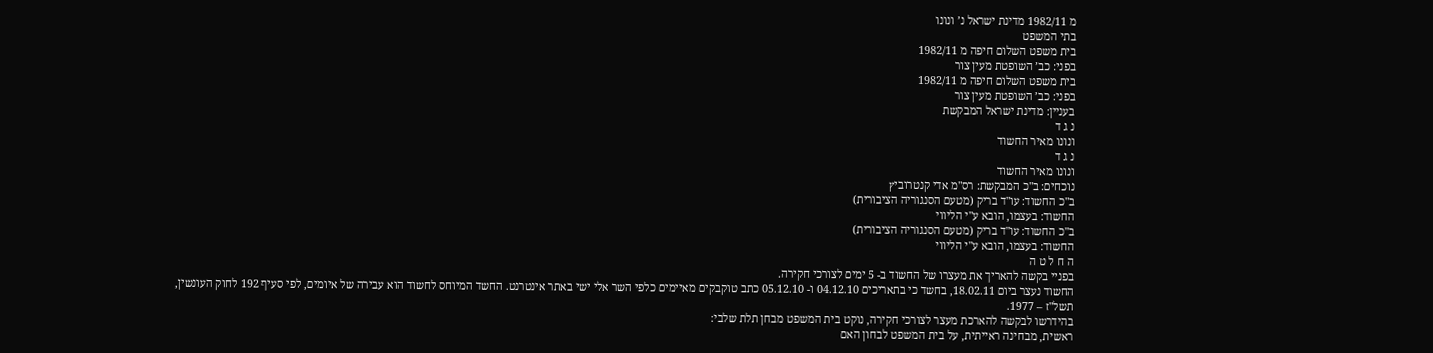מ 1982/11 מדינת ישראל נ’ ונונו
בתי המשפט
בית משפט השלום חיפה מ 1982/11
בפני: כב’ השופטת מעין צור
בית משפט השלום חיפה מ 1982/11
בפני: כב’ השופטת מעין צור
בעניין: מדינת ישראל המבקשת
נ ג ד
ונונו מאיר החשוד
נ ג ד
ונונו מאיר החשוד
נוכחים: ב"כ המבקשת: רס"מ אדי קנטרוביץ
ב"כ החשוד: עו"ד בריק (מטעם הסנגוריה הציבורית)
החשוד: בעצמו, הובא ע"י הליווי
ב"כ החשוד: עו"ד בריק (מטעם הסנגוריה הציבורית)
החשוד: בעצמו, הובא ע"י הליווי
ה ח ל ט ה
בפניי בקשה להאריך את מעצרו של החשוד ב- 5 ימים לצורכי חקירה.
החשוד נעצר ביום 18.02.11, בחשד כי בתאריכים 04.12.10 ו- 05.12.10 כתב טוקבקים מאיימים כלפי השר אלי ישי באתר אינטרנט. החשד המיוחס לחשוד הוא עבירה של איומים, לפי סעיף 192 לחוק העונשין, תשל"ז – 1977.
בהידרשו לבקשה להארכת מעצר לצורכי חקירה, נוקט בית המשפט מבחן תלת שלבי:
ראשית, מבחינה ראייתית, על בית המשפט לבחון האם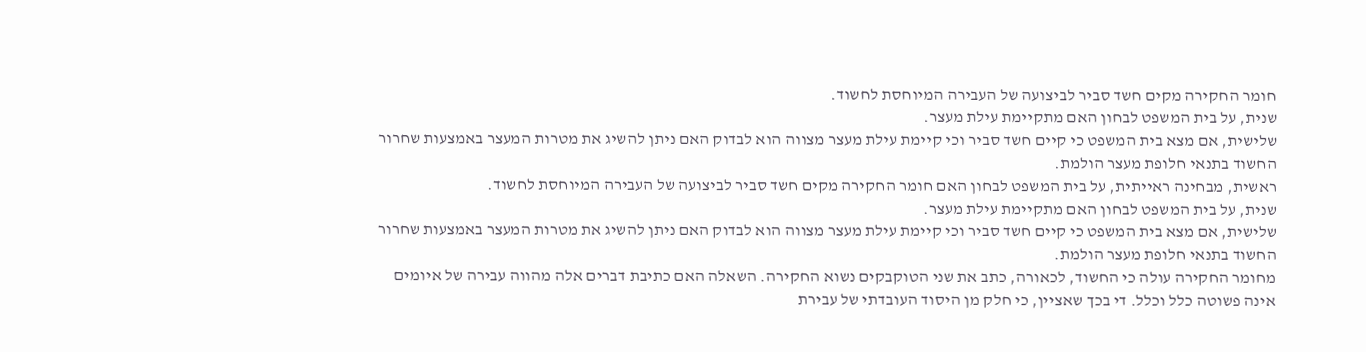חומר החקירה מקים חשד סביר לביצועה של העבירה המיוחסת לחשוד.
שנית, על בית המשפט לבחון האם מתקיימת עילת מעצר.
שלישית, אם מצא בית המשפט כי קיים חשד סביר וכי קיימת עילת מעצר מצווה הוא לבדוק האם ניתן להשיג את מטרות המעצר באמצעות שחרור החשוד בתנאי חלופת מעצר הולמת.
ראשית, מבחינה ראייתית, על בית המשפט לבחון האם חומר החקירה מקים חשד סביר לביצועה של העבירה המיוחסת לחשוד.
שנית, על בית המשפט לבחון האם מתקיימת עילת מעצר.
שלישית, אם מצא בית המשפט כי קיים חשד סביר וכי קיימת עילת מעצר מצווה הוא לבדוק האם ניתן להשיג את מטרות המעצר באמצעות שחרור החשוד בתנאי חלופת מעצר הולמת.
מחומר החקירה עולה כי החשוד, לכאורה, כתב את שני הטוקבקים נשוא החקירה. השאלה האם כתיבת דברים אלה מהווה עבירה של איומים אינה פשוטה כלל וכלל. די בכך שאציין, כי חלק מן היסוד העובדתי של עבירת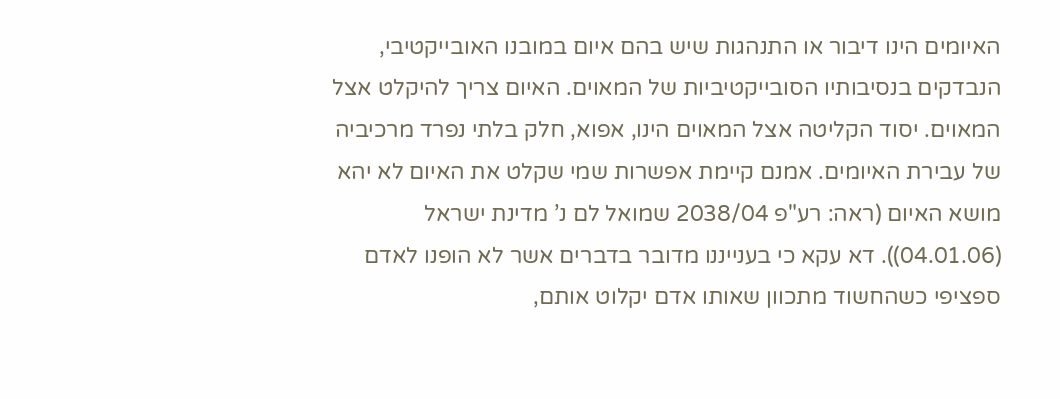האיומים הינו דיבור או התנהגות שיש בהם איום במובנו האובייקטיבי, הנבדקים בנסיבותיו הסובייקטיביות של המאוים. האיום צריך להיקלט אצל המאוים. יסוד הקליטה אצל המאוים הינו, אפוא, חלק בלתי נפרד מרכיביה של עבירת האיומים. אמנם קיימת אפשרות שמי שקלט את האיום לא יהא מושא האיום (ראה: רע"פ 2038/04 שמואל לם נ’ מדינת ישראל (04.01.06)). דא עקא כי בענייננו מדובר בדברים אשר לא הופנו לאדם ספציפי כשהחשוד מתכוון שאותו אדם יקלוט אותם,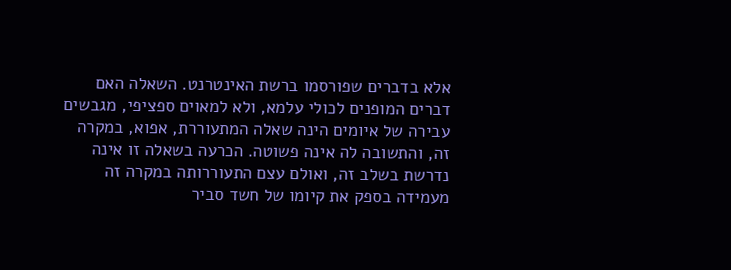אלא בדברים שפורסמו ברשת האינטרנט. השאלה האם דברים המופנים לכולי עלמא, ולא למאוים ספציפי, מגבשים עבירה של איומים הינה שאלה המתעוררת, אפוא, במקרה זה, והתשובה לה אינה פשוטה. הכרעה בשאלה זו אינה נדרשת בשלב זה, ואולם עצם התעוררותה במקרה זה מעמידה בספק את קיומו של חשד סביר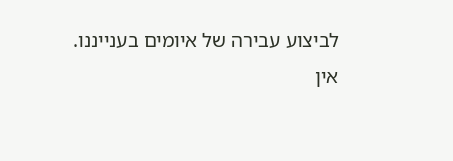לביצוע עבירה של איומים בענייננו.
אין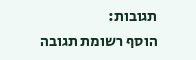תגובות:
הוסף רשומת תגובה